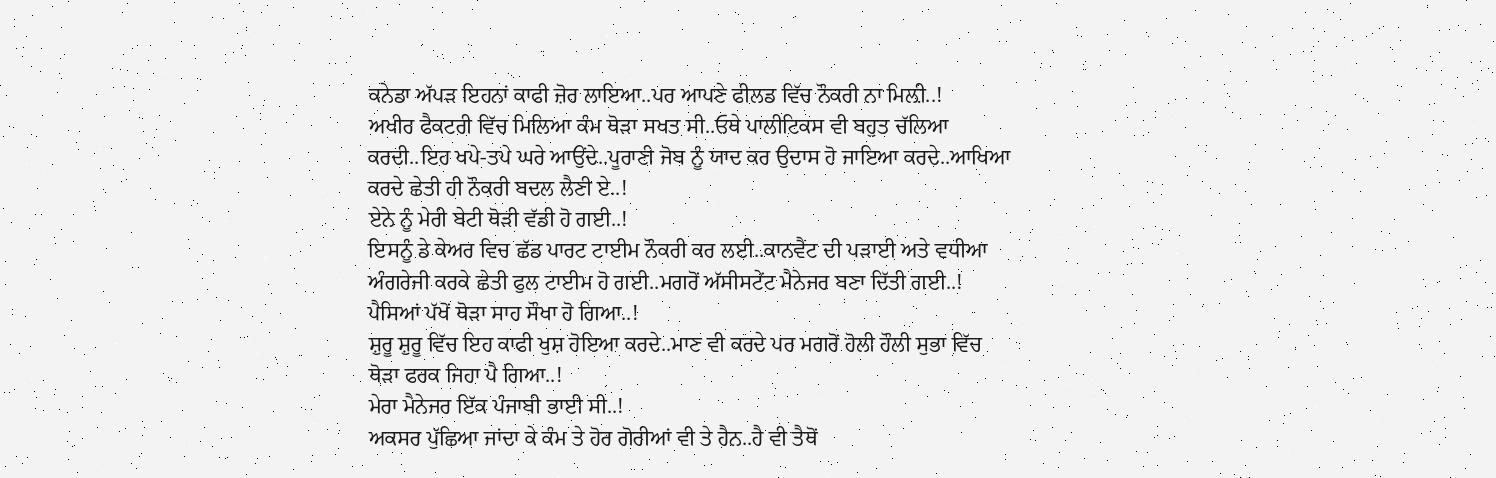ਕਨੇਡਾ ਅੱਪੜ ਇਹਨਾਂ ਕਾਫੀ ਜ਼ੋਰ ਲਾਇਆ..ਪਰ ਆਪਣੇ ਫੀਲਡ ਵਿੱਚ ਨੌਕਰੀ ਨਾ ਮਿਲ਼ੀ..!
ਅਖੀਰ ਫੈਕਟਰੀ ਵਿੱਚ ਮਿਲਿਆ ਕੰਮ ਥੋੜਾ ਸਖਤ ਸੀ..ਓਥੇ ਪਾਲੀਟਿਕਸ ਵੀ ਬਹੁਤ ਚੱਲਿਆ ਕਰਦੀ..ਇਹ ਖਪੇ-ਤਪੇ ਘਰੇ ਆਉਂਦੇ..ਪੂਰਾਣੀ ਜੋਬ ਨੂੰ ਯਾਦ ਕਰ ਉਦਾਸ ਹੋ ਜਾਇਆ ਕਰਦੇ..ਆਖਿਆ ਕਰਦੇ ਛੇਤੀ ਹੀ ਨੌਕਰੀ ਬਦਲ ਲੈਣੀ ਏ..!
ਏਨੇ ਨੂੰ ਮੇਰੀ ਬੇਟੀ ਥੋੜੀ ਵੱਡੀ ਹੋ ਗਈ..!
ਇਸਨੂੰ ਡੇ ਕੇਅਰ ਵਿਚ ਛੱਡ ਪਾਰਟ ਟਾਈਮ ਨੌਕਰੀ ਕਰ ਲਈ..ਕਾਨਵੈਂਟ ਦੀ ਪੜਾਈ ਅਤੇ ਵਧੀਆ ਅੰਗਰੇਜੀ ਕਰਕੇ ਛੇਤੀ ਫੁਲ ਟਾਈਮ ਹੋ ਗਈ..ਮਗਰੋਂ ਅੱਸੀਸਟੇਂਟ ਮੈਨੇਜਰ ਬਣਾ ਦਿੱਤੀ ਗਈ..!
ਪੈਸਿਆਂ ਪੱਖੋਂ ਥੋੜਾ ਸਾਹ ਸੌਖਾ ਹੋ ਗਿਆ..!
ਸ਼ੁਰੂ ਸ਼ੁਰੂ ਵਿੱਚ ਇਹ ਕਾਫੀ ਖੁਸ਼ ਹੋਇਆ ਕਰਦੇ..ਮਾਣ ਵੀ ਕਰਦੇ ਪਰ ਮਗਰੋਂ ਹੋਲੀ ਹੌਲੀ ਸੁਭਾ ਵਿੱਚ ਥੋੜਾ ਫਰਕ ਜਿਹਾ ਪੈ ਗਿਆ..!
ਮੇਰਾ ਮੈਨੇਜਰ ਇੱਕ ਪੰਜਾਬੀ ਭਾਈ ਸੀ..!
ਅਕਸਰ ਪੁੱਛਿਆ ਜਾਂਦਾ ਕੇ ਕੰਮ ਤੇ ਹੋਰ ਗੋਰੀਆਂ ਵੀ ਤੇ ਹੈਨ..ਹੈ ਵੀ ਤੈਥੋਂ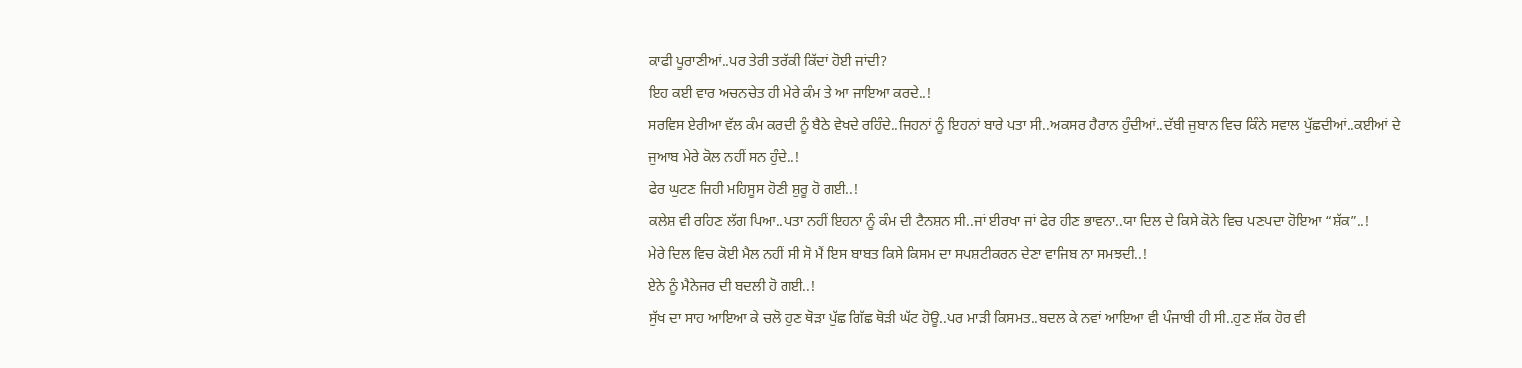ਕਾਫੀ ਪੂਰਾਣੀਆਂ..ਪਰ ਤੇਰੀ ਤਰੱਕੀ ਕਿੱਦਾਂ ਹੋਈ ਜਾਂਦੀ?
ਇਹ ਕਈ ਵਾਰ ਅਚਨਚੇਤ ਹੀ ਮੇਰੇ ਕੰਮ ਤੇ ਆ ਜਾਇਆ ਕਰਦੇ..!
ਸਰਵਿਸ ਏਰੀਆ ਵੱਲ ਕੰਮ ਕਰਦੀ ਨੂੰ ਬੈਠੇ ਵੇਖਦੇ ਰਹਿੰਦੇ..ਜਿਹਨਾਂ ਨੂੰ ਇਹਨਾਂ ਬਾਰੇ ਪਤਾ ਸੀ..ਅਕਸਰ ਹੈਰਾਨ ਹੁੰਦੀਆਂ..ਦੱਬੀ ਜੁਬਾਨ ਵਿਚ ਕਿੰਨੇ ਸਵਾਲ ਪੁੱਛਦੀਆਂ..ਕਈਆਂ ਦੇ ਜੁਆਬ ਮੇਰੇ ਕੋਲ ਨਹੀਂ ਸਨ ਹੁੰਦੇ..!
ਫੇਰ ਘੁਟਣ ਜਿਹੀ ਮਹਿਸੂਸ ਹੋਣੀ ਸ਼ੁਰੂ ਹੋ ਗਈ..!
ਕਲੇਸ਼ ਵੀ ਰਹਿਣ ਲੱਗ ਪਿਆ..ਪਤਾ ਨਹੀਂ ਇਹਨਾ ਨੂੰ ਕੰਮ ਦੀ ਟੈਨਸ਼ਨ ਸੀ..ਜਾਂ ਈਰਖਾ ਜਾਂ ਫੇਰ ਹੀਣ ਭਾਵਨਾ..ਯਾ ਦਿਲ ਦੇ ਕਿਸੇ ਕੋਨੇ ਵਿਚ ਪਣਪਦਾ ਹੋਇਆ “ਸ਼ੱਕ”..!
ਮੇਰੇ ਦਿਲ ਵਿਚ ਕੋਈ ਮੈਲ ਨਹੀਂ ਸੀ ਸੋ ਮੈਂ ਇਸ ਬਾਬਤ ਕਿਸੇ ਕਿਸਮ ਦਾ ਸਪਸ਼ਟੀਕਰਨ ਦੇਣਾ ਵਾਜਿਬ ਨਾ ਸਮਝਦੀ..!
ਏਨੇ ਨੂੰ ਮੈਨੇਜਰ ਦੀ ਬਦਲੀ ਹੋ ਗਈ..!
ਸੁੱਖ ਦਾ ਸਾਹ ਆਇਆ ਕੇ ਚਲੋ ਹੁਣ ਥੋੜਾ ਪੁੱਛ ਗਿੱਛ ਥੋੜੀ ਘੱਟ ਹੋਊ..ਪਰ ਮਾੜੀ ਕਿਸਮਤ..ਬਦਲ ਕੇ ਨਵਾਂ ਆਇਆ ਵੀ ਪੰਜਾਬੀ ਹੀ ਸੀ..ਹੁਣ ਸ਼ੱਕ ਹੋਰ ਵੀ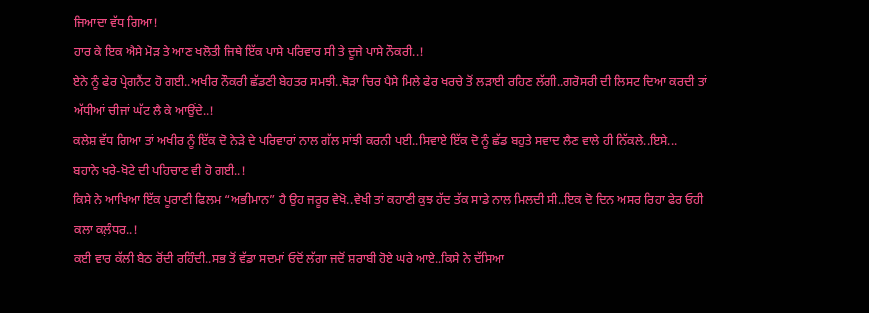ਜਿਆਦਾ ਵੱਧ ਗਿਆ!
ਹਾਰ ਕੇ ਇਕ ਐਸੇ ਮੋੜ ਤੇ ਆਣ ਖਲੋਤੀ ਜਿਥੇ ਇੱਕ ਪਾਸੇ ਪਰਿਵਾਰ ਸੀ ਤੇ ਦੂਜੇ ਪਾਸੇ ਨੌਕਰੀ..!
ਏਨੇ ਨੂੰ ਫੇਰ ਪ੍ਰੇਗਨੈਂਟ ਹੋ ਗਈ..ਅਖੀਰ ਨੌਕਰੀ ਛੱਡਣੀ ਬੇਹਤਰ ਸਮਝੀ..ਥੋੜਾ ਚਿਰ ਪੈਸੇ ਮਿਲੇ ਫੇਰ ਖਰਚੇ ਤੋਂ ਲੜਾਈ ਰਹਿਣ ਲੱਗੀ..ਗਰੋਸਰੀ ਦੀ ਲਿਸਟ ਦਿਆ ਕਰਦੀ ਤਾਂ ਅੱਧੀਆਂ ਚੀਜਾਂ ਘੱਟ ਲੈ ਕੇ ਆਉਂਦੇ..!
ਕਲੇਸ਼ ਵੱਧ ਗਿਆ ਤਾਂ ਅਖੀਰ ਨੂੰ ਇੱਕ ਦੋ ਨੇੜੇ ਦੇ ਪਰਿਵਾਰਾਂ ਨਾਲ ਗੱਲ ਸਾਂਝੀ ਕਰਨੀ ਪਈ..ਸਿਵਾਏ ਇੱਕ ਦੋ ਨੂੰ ਛੱਡ ਬਹੁਤੇ ਸਵਾਦ ਲੈਣ ਵਾਲੇ ਹੀ ਨਿੱਕਲੇ..ਇਸੇ...
ਬਹਾਨੇ ਖਰੇ-ਖੋਟੇ ਦੀ ਪਹਿਚਾਣ ਵੀ ਹੋ ਗਈ..!
ਕਿਸੇ ਨੇ ਆਖਿਆ ਇੱਕ ਪੂਰਾਣੀ ਫਿਲਮ “ਅਭੀਮਾਨ” ਹੈ ਉਹ ਜਰੂਰ ਵੇਖੋ..ਵੇਖੀ ਤਾਂ ਕਹਾਣੀ ਕੁਝ ਹੱਦ ਤੱਕ ਸਾਡੇ ਨਾਲ ਮਿਲਦੀ ਸੀ..ਇਕ ਦੋ ਦਿਨ ਅਸਰ ਰਿਹਾ ਫੇਰ ਓਹੀ ਕਲਾ ਕਲ਼ੰਧਰ..!
ਕਈ ਵਾਰ ਕੱਲੀ ਬੈਠ ਰੋਂਦੀ ਰਹਿੰਦੀ..ਸਭ ਤੋਂ ਵੱਡਾ ਸਦਮਾਂ ਓਦੋਂ ਲੱਗਾ ਜਦੋਂ ਸ਼ਰਾਬੀ ਹੋਏ ਘਰੇ ਆਏ..ਕਿਸੇ ਨੇ ਦੱਸਿਆ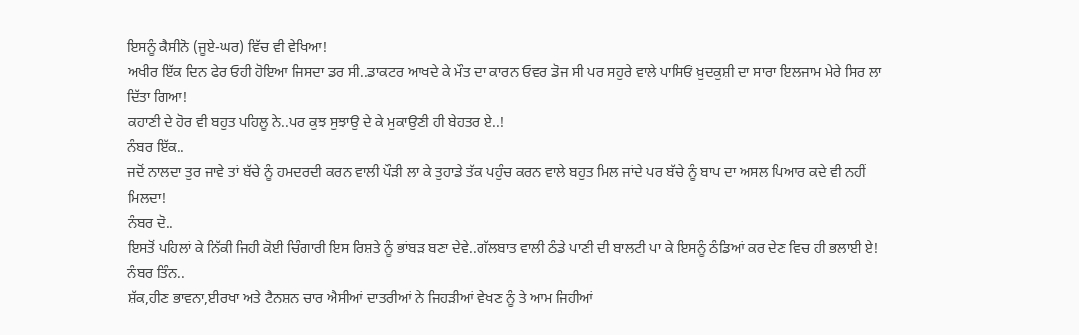ਇਸਨੂੰ ਕੈਸੀਨੋ (ਜੂਏ-ਘਰ) ਵਿੱਚ ਵੀ ਵੇਖਿਆ!
ਅਖੀਰ ਇੱਕ ਦਿਨ ਫੇਰ ਓਹੀ ਹੋਇਆ ਜਿਸਦਾ ਡਰ ਸੀ..ਡਾਕਟਰ ਆਖਦੇ ਕੇ ਮੌਤ ਦਾ ਕਾਰਨ ਓਵਰ ਡੋਜ ਸੀ ਪਰ ਸਹੁਰੇ ਵਾਲੇ ਪਾਸਿਓਂ ਖ਼ੁਦਕੁਸ਼ੀ ਦਾ ਸਾਰਾ ਇਲਜਾਮ ਮੇਰੇ ਸਿਰ ਲਾ ਦਿੱਤਾ ਗਿਆ!
ਕਹਾਣੀ ਦੇ ਹੋਰ ਵੀ ਬਹੁਤ ਪਹਿਲੂ ਨੇ..ਪਰ ਕੁਝ ਸੁਝਾਉ ਦੇ ਕੇ ਮੁਕਾਉਣੀ ਹੀ ਬੇਹਤਰ ਏ..!
ਨੰਬਰ ਇੱਕ..
ਜਦੋਂ ਨਾਲਦਾ ਤੁਰ ਜਾਵੇ ਤਾਂ ਬੱਚੇ ਨੂੰ ਹਮਦਰਦੀ ਕਰਨ ਵਾਲੀ ਪੌੜੀ ਲਾ ਕੇ ਤੁਹਾਡੇ ਤੱਕ ਪਹੁੰਚ ਕਰਨ ਵਾਲੇ ਬਹੁਤ ਮਿਲ ਜਾਂਦੇ ਪਰ ਬੱਚੇ ਨੂੰ ਬਾਪ ਦਾ ਅਸਲ ਪਿਆਰ ਕਦੇ ਵੀ ਨਹੀਂ ਮਿਲਦਾ!
ਨੰਬਰ ਦੋ..
ਇਸਤੋਂ ਪਹਿਲਾਂ ਕੇ ਨਿੱਕੀ ਜਿਹੀ ਕੋਈ ਚਿੰਗਾਰੀ ਇਸ ਰਿਸ਼ਤੇ ਨੂੰ ਭਾਂਬੜ ਬਣਾ ਦੇਵੇ..ਗੱਲਬਾਤ ਵਾਲੀ ਠੰਡੇ ਪਾਣੀ ਦੀ ਬਾਲਟੀ ਪਾ ਕੇ ਇਸਨੂੰ ਠੰਡਿਆਂ ਕਰ ਦੇਣ ਵਿਚ ਹੀ ਭਲਾਈ ਏ!
ਨੰਬਰ ਤਿੰਨ..
ਸ਼ੱਕ,ਹੀਣ ਭਾਵਨਾ,ਈਰਖਾ ਅਤੇ ਟੈਨਸ਼ਨ ਚਾਰ ਐਸੀਆਂ ਦਾਤਰੀਆਂ ਨੇ ਜਿਹੜੀਆਂ ਵੇਖਣ ਨੂੰ ਤੇ ਆਮ ਜਿਹੀਆਂ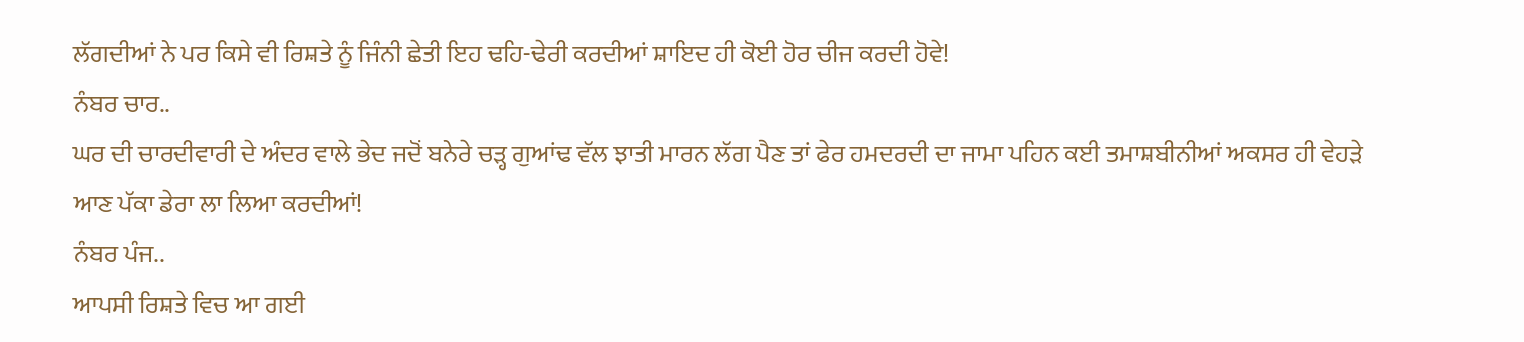ਲੱਗਦੀਆਂ ਨੇ ਪਰ ਕਿਸੇ ਵੀ ਰਿਸ਼ਤੇ ਨੂੰ ਜਿੰਨੀ ਛੇਤੀ ਇਹ ਢਹਿ-ਢੇਰੀ ਕਰਦੀਆਂ ਸ਼ਾਇਦ ਹੀ ਕੋਈ ਹੋਰ ਚੀਜ ਕਰਦੀ ਹੋਵੇ!
ਨੰਬਰ ਚਾਰ..
ਘਰ ਦੀ ਚਾਰਦੀਵਾਰੀ ਦੇ ਅੰਦਰ ਵਾਲੇ ਭੇਦ ਜਦੋਂ ਬਨੇਰੇ ਚੜ੍ਹ ਗੁਆਂਢ ਵੱਲ ਝਾਤੀ ਮਾਰਨ ਲੱਗ ਪੈਣ ਤਾਂ ਫੇਰ ਹਮਦਰਦੀ ਦਾ ਜਾਮਾ ਪਹਿਨ ਕਈ ਤਮਾਸ਼ਬੀਨੀਆਂ ਅਕਸਰ ਹੀ ਵੇਹੜੇ ਆਣ ਪੱਕਾ ਡੇਰਾ ਲਾ ਲਿਆ ਕਰਦੀਆਂ!
ਨੰਬਰ ਪੰਜ..
ਆਪਸੀ ਰਿਸ਼ਤੇ ਵਿਚ ਆ ਗਈ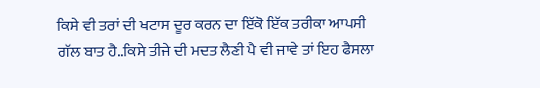ਕਿਸੇ ਵੀ ਤਰਾਂ ਦੀ ਖਟਾਸ ਦੂਰ ਕਰਨ ਦਾ ਇੱਕੋ ਇੱਕ ਤਰੀਕਾ ਆਪਸੀ ਗੱਲ ਬਾਤ ਹੈ..ਕਿਸੇ ਤੀਜੇ ਦੀ ਮਦਤ ਲੈਣੀ ਪੈ ਵੀ ਜਾਵੇ ਤਾਂ ਇਹ ਫੈਸਲਾ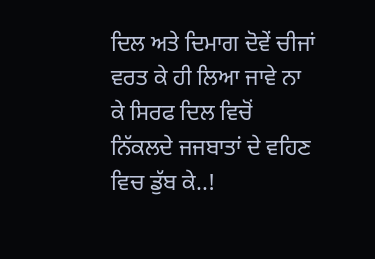ਦਿਲ ਅਤੇ ਦਿਮਾਗ ਦੋਵੇਂ ਚੀਜਾਂ ਵਰਤ ਕੇ ਹੀ ਲਿਆ ਜਾਵੇ ਨਾ ਕੇ ਸਿਰਫ ਦਿਲ ਵਿਚੋਂ ਨਿੱਕਲਦੇ ਜਜਬਾਤਾਂ ਦੇ ਵਹਿਣ ਵਿਚ ਡੁੱਬ ਕੇ..!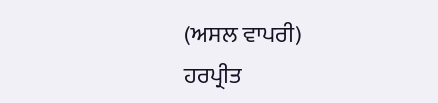(ਅਸਲ ਵਾਪਰੀ)
ਹਰਪ੍ਰੀਤ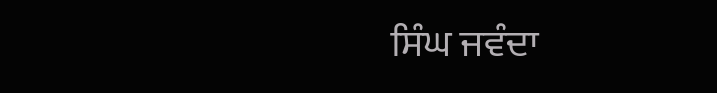ਸਿੰਘ ਜਵੰਦਾ